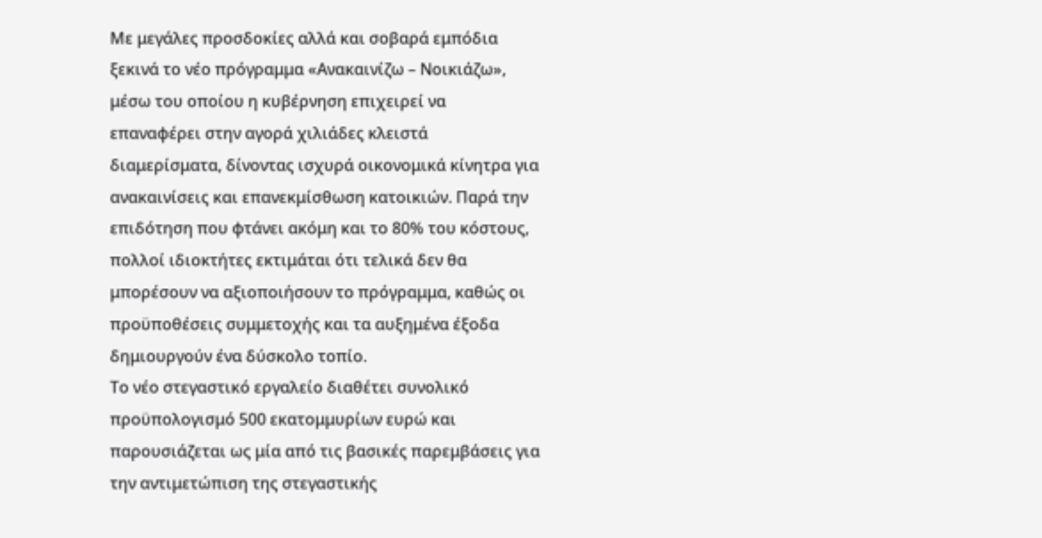Με μεγάλες προσδοκίες αλλά και σοβαρά εμπόδια ξεκινά το νέο πρόγραμμα «Ανακαινίζω – Νοικιάζω», μέσω του οποίου η κυβέρνηση επιχειρεί να επαναφέρει στην αγορά χιλιάδες κλειστά διαμερίσματα, δίνοντας ισχυρά οικονομικά κίνητρα για ανακαινίσεις και επανεκμίσθωση κατοικιών. Παρά την επιδότηση που φτάνει ακόμη και το 80% του κόστους, πολλοί ιδιοκτήτες εκτιμάται ότι τελικά δεν θα μπορέσουν να αξιοποιήσουν το πρόγραμμα, καθώς οι προϋποθέσεις συμμετοχής και τα αυξημένα έξοδα δημιουργούν ένα δύσκολο τοπίο.
Το νέο στεγαστικό εργαλείο διαθέτει συνολικό προϋπολογισμό 500 εκατομμυρίων ευρώ και παρουσιάζεται ως μία από τις βασικές παρεμβάσεις για την αντιμετώπιση της στεγαστικής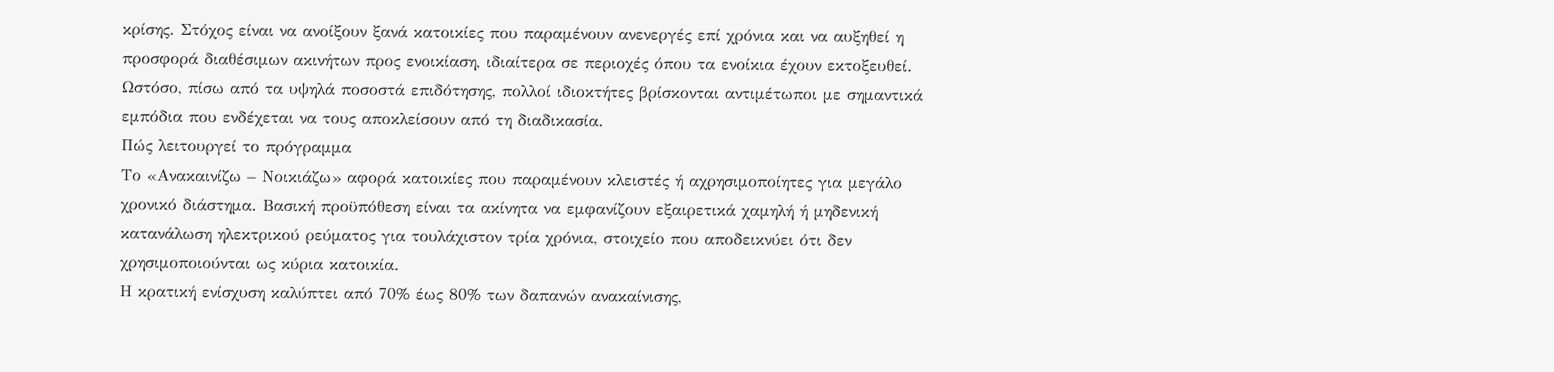κρίσης. Στόχος είναι να ανοίξουν ξανά κατοικίες που παραμένουν ανενεργές επί χρόνια και να αυξηθεί η προσφορά διαθέσιμων ακινήτων προς ενοικίαση, ιδιαίτερα σε περιοχές όπου τα ενοίκια έχουν εκτοξευθεί.
Ωστόσο, πίσω από τα υψηλά ποσοστά επιδότησης, πολλοί ιδιοκτήτες βρίσκονται αντιμέτωποι με σημαντικά εμπόδια που ενδέχεται να τους αποκλείσουν από τη διαδικασία.
Πώς λειτουργεί το πρόγραμμα
Το «Ανακαινίζω – Νοικιάζω» αφορά κατοικίες που παραμένουν κλειστές ή αχρησιμοποίητες για μεγάλο χρονικό διάστημα. Βασική προϋπόθεση είναι τα ακίνητα να εμφανίζουν εξαιρετικά χαμηλή ή μηδενική κατανάλωση ηλεκτρικού ρεύματος για τουλάχιστον τρία χρόνια, στοιχείο που αποδεικνύει ότι δεν χρησιμοποιούνται ως κύρια κατοικία.
Η κρατική ενίσχυση καλύπτει από 70% έως 80% των δαπανών ανακαίνισης,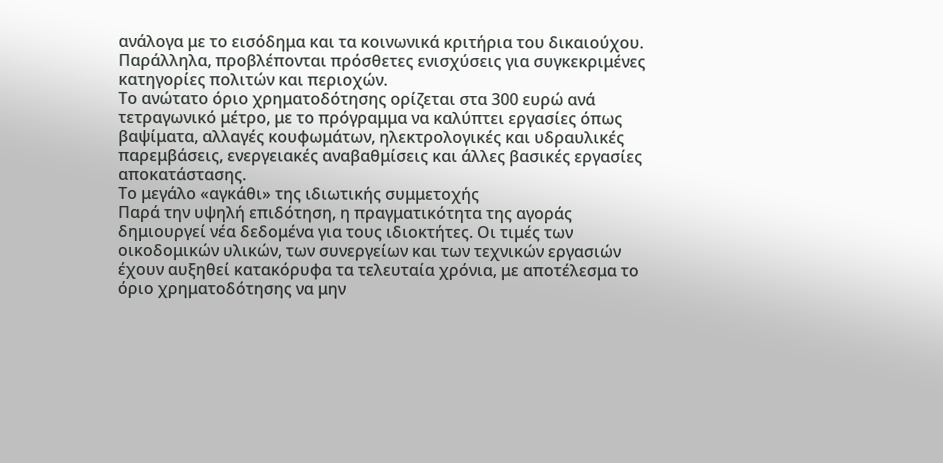ανάλογα με το εισόδημα και τα κοινωνικά κριτήρια του δικαιούχου. Παράλληλα, προβλέπονται πρόσθετες ενισχύσεις για συγκεκριμένες κατηγορίες πολιτών και περιοχών.
Το ανώτατο όριο χρηματοδότησης ορίζεται στα 300 ευρώ ανά τετραγωνικό μέτρο, με το πρόγραμμα να καλύπτει εργασίες όπως βαψίματα, αλλαγές κουφωμάτων, ηλεκτρολογικές και υδραυλικές παρεμβάσεις, ενεργειακές αναβαθμίσεις και άλλες βασικές εργασίες αποκατάστασης.
Το μεγάλο «αγκάθι» της ιδιωτικής συμμετοχής
Παρά την υψηλή επιδότηση, η πραγματικότητα της αγοράς δημιουργεί νέα δεδομένα για τους ιδιοκτήτες. Οι τιμές των οικοδομικών υλικών, των συνεργείων και των τεχνικών εργασιών έχουν αυξηθεί κατακόρυφα τα τελευταία χρόνια, με αποτέλεσμα το όριο χρηματοδότησης να μην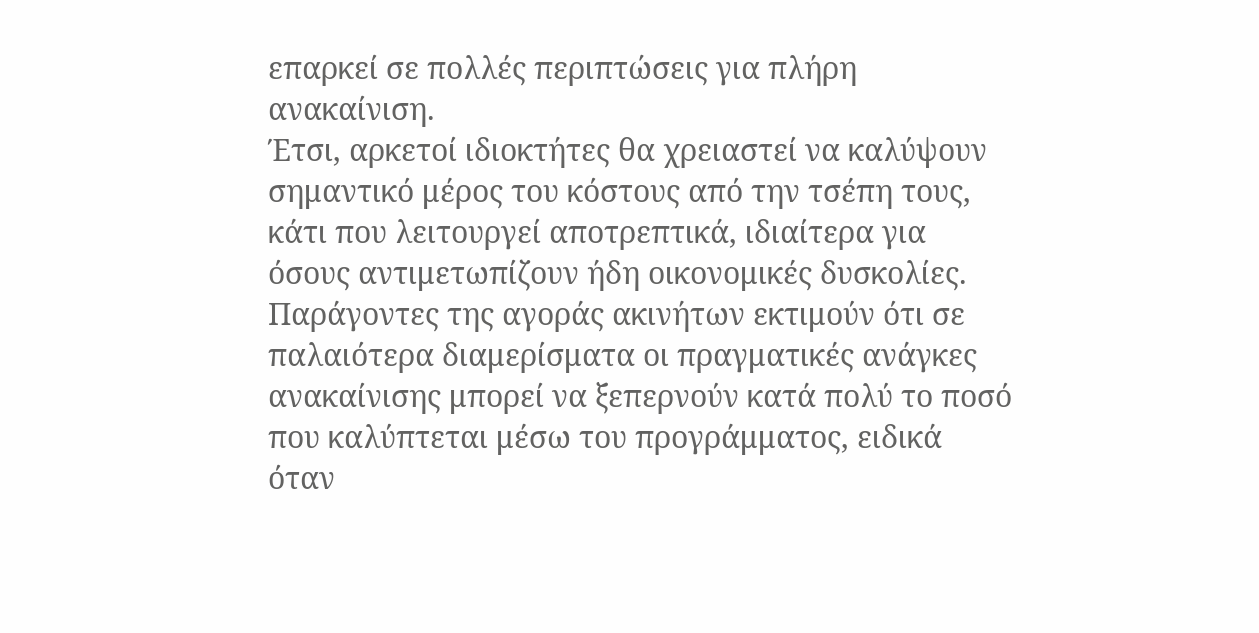επαρκεί σε πολλές περιπτώσεις για πλήρη ανακαίνιση.
Έτσι, αρκετοί ιδιοκτήτες θα χρειαστεί να καλύψουν σημαντικό μέρος του κόστους από την τσέπη τους, κάτι που λειτουργεί αποτρεπτικά, ιδιαίτερα για όσους αντιμετωπίζουν ήδη οικονομικές δυσκολίες.
Παράγοντες της αγοράς ακινήτων εκτιμούν ότι σε παλαιότερα διαμερίσματα οι πραγματικές ανάγκες ανακαίνισης μπορεί να ξεπερνούν κατά πολύ το ποσό που καλύπτεται μέσω του προγράμματος, ειδικά όταν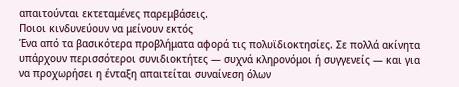απαιτούνται εκτεταμένες παρεμβάσεις.
Ποιοι κινδυνεύουν να μείνουν εκτός
Ένα από τα βασικότερα προβλήματα αφορά τις πολυϊδιοκτησίες. Σε πολλά ακίνητα υπάρχουν περισσότεροι συνιδιοκτήτες — συχνά κληρονόμοι ή συγγενείς — και για να προχωρήσει η ένταξη απαιτείται συναίνεση όλων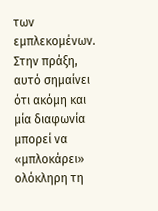των εμπλεκομένων.
Στην πράξη, αυτό σημαίνει ότι ακόμη και μία διαφωνία μπορεί να «μπλοκάρει» ολόκληρη τη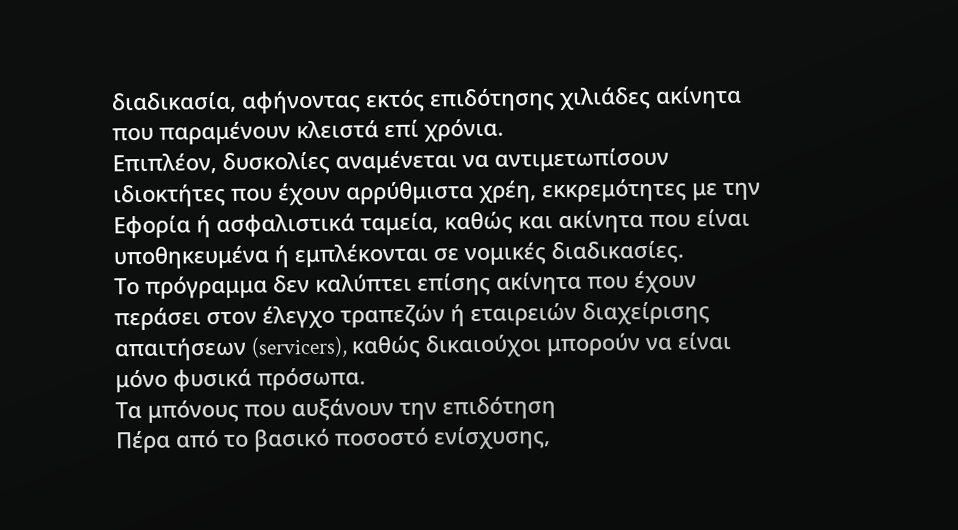διαδικασία, αφήνοντας εκτός επιδότησης χιλιάδες ακίνητα που παραμένουν κλειστά επί χρόνια.
Επιπλέον, δυσκολίες αναμένεται να αντιμετωπίσουν ιδιοκτήτες που έχουν αρρύθμιστα χρέη, εκκρεμότητες με την Εφορία ή ασφαλιστικά ταμεία, καθώς και ακίνητα που είναι υποθηκευμένα ή εμπλέκονται σε νομικές διαδικασίες.
Το πρόγραμμα δεν καλύπτει επίσης ακίνητα που έχουν περάσει στον έλεγχο τραπεζών ή εταιρειών διαχείρισης απαιτήσεων (servicers), καθώς δικαιούχοι μπορούν να είναι μόνο φυσικά πρόσωπα.
Τα μπόνους που αυξάνουν την επιδότηση
Πέρα από το βασικό ποσοστό ενίσχυσης,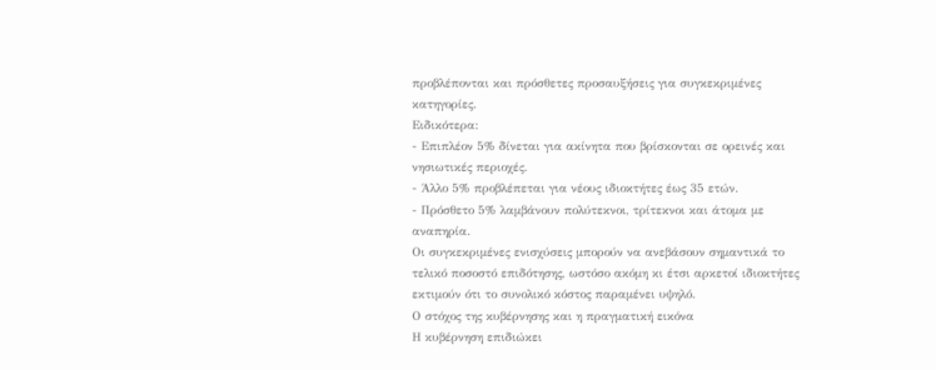προβλέπονται και πρόσθετες προσαυξήσεις για συγκεκριμένες κατηγορίες.
Ειδικότερα:
- Επιπλέον 5% δίνεται για ακίνητα που βρίσκονται σε ορεινές και νησιωτικές περιοχές.
- Άλλο 5% προβλέπεται για νέους ιδιοκτήτες έως 35 ετών.
- Πρόσθετο 5% λαμβάνουν πολύτεκνοι, τρίτεκνοι και άτομα με αναπηρία.
Οι συγκεκριμένες ενισχύσεις μπορούν να ανεβάσουν σημαντικά το τελικό ποσοστό επιδότησης, ωστόσο ακόμη κι έτσι αρκετοί ιδιοκτήτες εκτιμούν ότι το συνολικό κόστος παραμένει υψηλό.
Ο στόχος της κυβέρνησης και η πραγματική εικόνα
Η κυβέρνηση επιδιώκει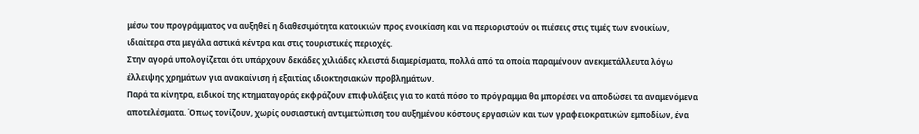μέσω του προγράμματος να αυξηθεί η διαθεσιμότητα κατοικιών προς ενοικίαση και να περιοριστούν οι πιέσεις στις τιμές των ενοικίων, ιδιαίτερα στα μεγάλα αστικά κέντρα και στις τουριστικές περιοχές.
Στην αγορά υπολογίζεται ότι υπάρχουν δεκάδες χιλιάδες κλειστά διαμερίσματα, πολλά από τα οποία παραμένουν ανεκμετάλλευτα λόγω έλλειψης χρημάτων για ανακαίνιση ή εξαιτίας ιδιοκτησιακών προβλημάτων.
Παρά τα κίνητρα, ειδικοί της κτηματαγοράς εκφράζουν επιφυλάξεις για το κατά πόσο το πρόγραμμα θα μπορέσει να αποδώσει τα αναμενόμενα αποτελέσματα. Όπως τονίζουν, χωρίς ουσιαστική αντιμετώπιση του αυξημένου κόστους εργασιών και των γραφειοκρατικών εμποδίων, ένα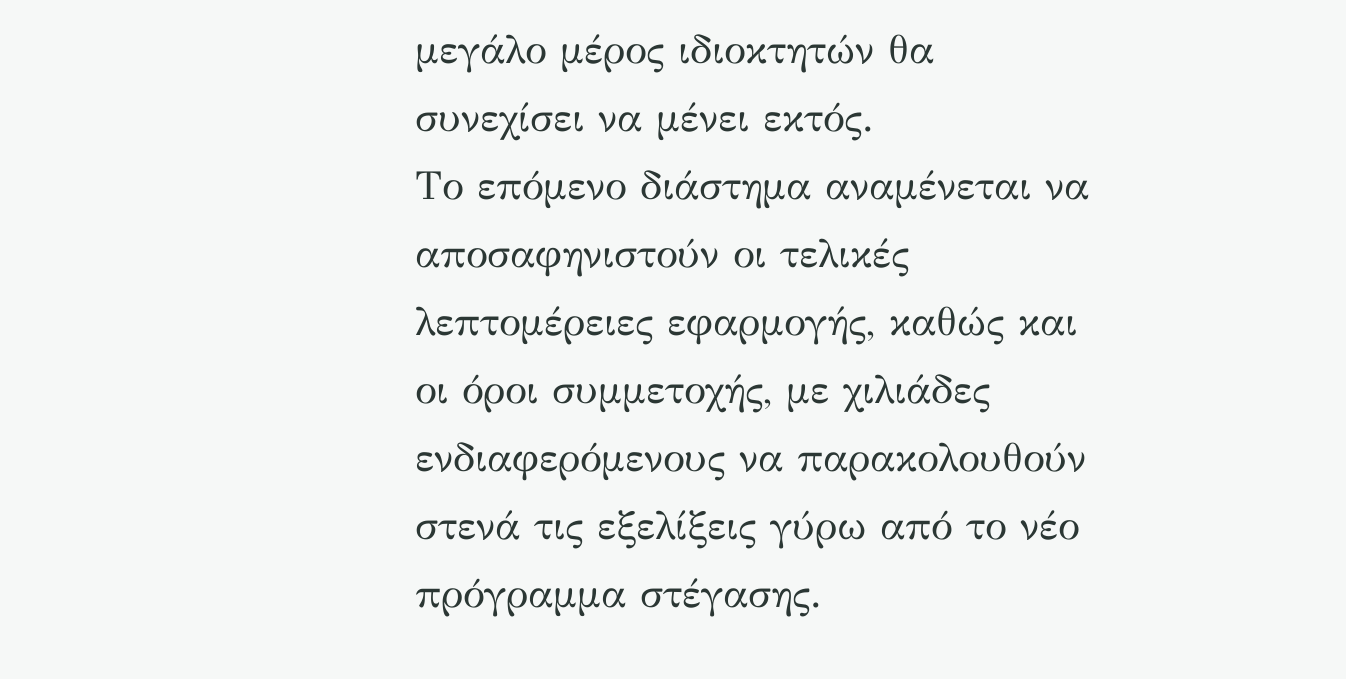μεγάλο μέρος ιδιοκτητών θα συνεχίσει να μένει εκτός.
Το επόμενο διάστημα αναμένεται να αποσαφηνιστούν οι τελικές λεπτομέρειες εφαρμογής, καθώς και οι όροι συμμετοχής, με χιλιάδες ενδιαφερόμενους να παρακολουθούν στενά τις εξελίξεις γύρω από το νέο πρόγραμμα στέγασης.